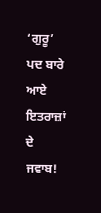‘ਗੁਰੂ’ ਪਦ ਬਾਰੇ ਆਏ ਇਤਰਾਜ਼ਾਂ ਦੇ ਜਵਾਬ!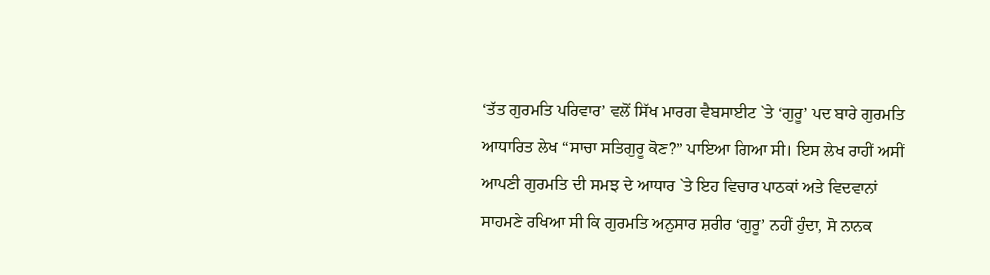‘ਤੱਤ ਗੁਰਮਤਿ ਪਰਿਵਾਰ’ ਵਲੋਂ ਸਿੱਖ ਮਾਰਗ ਵੈਬਸਾਈਟ `ਤੇ ‘ਗੁਰੂ’ ਪਦ ਬਾਰੇ ਗੁਰਮਤਿ ਆਧਾਰਿਤ ਲੇਖ “ਸਾਚਾ ਸਤਿਗੁਰੂ ਕੋਣ?” ਪਾਇਆ ਗਿਆ ਸੀ। ਇਸ ਲੇਖ ਰਾਹੀਂ ਅਸੀਂ ਆਪਣੀ ਗੁਰਮਤਿ ਦੀ ਸਮਝ ਦੇ ਆਧਾਰ `ਤੇ ਇਹ ਵਿਚਾਰ ਪਾਠਕਾਂ ਅਤੇ ਵਿਦਵਾਨਾਂ ਸਾਹਮਣੇ ਰਖਿਆ ਸੀ ਕਿ ਗੁਰਮਤਿ ਅਨੁਸਾਰ ਸ਼ਰੀਰ ‘ਗੁਰੂ’ ਨਹੀਂ ਹੁੰਦਾ, ਸੋ ਨਾਨਕ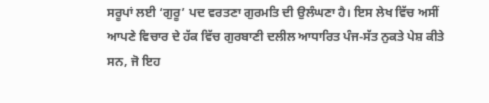ਸਰੂਪਾਂ ਲਈ ‘ਗੁਰੂ’ ਪਦ ਵਰਤਣਾ ਗੁਰਮਤਿ ਦੀ ਉਲੰਘਣਾ ਹੈ। ਇਸ ਲੇਖ ਵਿੱਚ ਅਸੀਂ ਆਪਣੇ ਵਿਚਾਰ ਦੇ ਹੱਕ ਵਿੱਚ ਗੁਰਬਾਣੀ ਦਲੀਲ ਆਧਾਰਿਤ ਪੰਜ-ਸੱਤ ਨੁਕਤੇ ਪੇਸ਼ ਕੀਤੇ ਸਨ, ਜੋ ਇਹ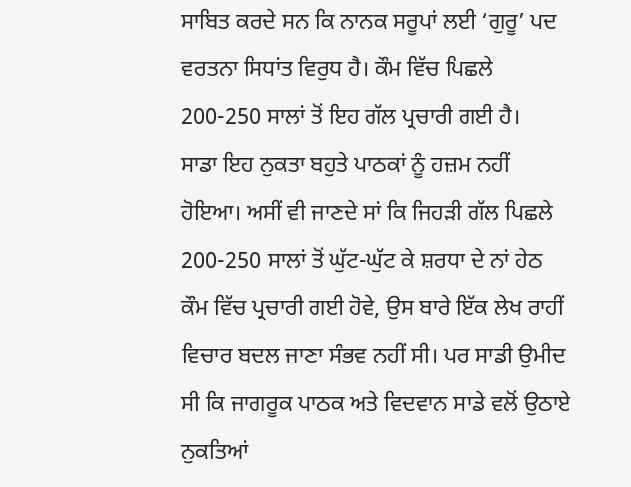ਸਾਬਿਤ ਕਰਦੇ ਸਨ ਕਿ ਨਾਨਕ ਸਰੂਪਾਂ ਲਈ ‘ਗੁਰੂ’ ਪਦ ਵਰਤਨਾ ਸਿਧਾਂਤ ਵਿਰੁਧ ਹੈ। ਕੌਮ ਵਿੱਚ ਪਿਛਲੇ 200-250 ਸਾਲਾਂ ਤੋਂ ਇਹ ਗੱਲ ਪ੍ਰਚਾਰੀ ਗਈ ਹੈ।
ਸਾਡਾ ਇਹ ਨੁਕਤਾ ਬਹੁਤੇ ਪਾਠਕਾਂ ਨੂੰ ਹਜ਼ਮ ਨਹੀਂ ਹੋਇਆ। ਅਸੀਂ ਵੀ ਜਾਣਦੇ ਸਾਂ ਕਿ ਜਿਹੜੀ ਗੱਲ ਪਿਛਲੇ 200-250 ਸਾਲਾਂ ਤੋਂ ਘੁੱਟ-ਘੁੱਟ ਕੇ ਸ਼ਰਧਾ ਦੇ ਨਾਂ ਹੇਠ ਕੌਮ ਵਿੱਚ ਪ੍ਰਚਾਰੀ ਗਈ ਹੋਵੇ, ਉਸ ਬਾਰੇ ਇੱਕ ਲੇਖ ਰਾਹੀਂ ਵਿਚਾਰ ਬਦਲ ਜਾਣਾ ਸੰਭਵ ਨਹੀਂ ਸੀ। ਪਰ ਸਾਡੀ ਉਮੀਦ ਸੀ ਕਿ ਜਾਗਰੂਕ ਪਾਠਕ ਅਤੇ ਵਿਦਵਾਨ ਸਾਡੇ ਵਲੋਂ ਉਠਾਏ ਨੁਕਤਿਆਂ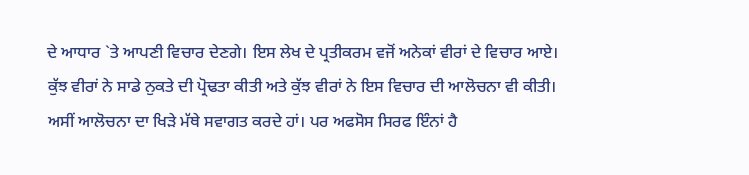ਦੇ ਆਧਾਰ `ਤੇ ਆਪਣੀ ਵਿਚਾਰ ਦੇਣਗੇ। ਇਸ ਲੇਖ ਦੇ ਪ੍ਰਤੀਕਰਮ ਵਜੋਂ ਅਨੇਕਾਂ ਵੀਰਾਂ ਦੇ ਵਿਚਾਰ ਆਏ। ਕੁੱਝ ਵੀਰਾਂ ਨੇ ਸਾਡੇ ਨੁਕਤੇ ਦੀ ਪ੍ਰੋਢਤਾ ਕੀਤੀ ਅਤੇ ਕੁੱਝ ਵੀਰਾਂ ਨੇ ਇਸ ਵਿਚਾਰ ਦੀ ਆਲੋਚਨਾ ਵੀ ਕੀਤੀ। ਅਸੀਂ ਆਲੋਚਨਾ ਦਾ ਖਿੜੇ ਮੱਥੇ ਸਵਾਗਤ ਕਰਦੇ ਹਾਂ। ਪਰ ਅਫਸੋਸ ਸਿਰਫ ਇੰਨਾਂ ਹੈ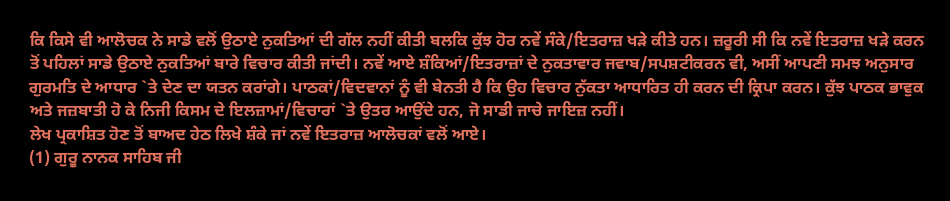ਕਿ ਕਿਸੇ ਵੀ ਆਲੋਚਕ ਨੇ ਸਾਡੇ ਵਲੋਂ ਉਠਾਏ ਨੁਕਤਿਆਂ ਦੀ ਗੱਲ ਨਹੀਂ ਕੀਤੀ ਬਲਕਿ ਕੁੱਝ ਹੋਰ ਨਵੇਂ ਸੰਕੇ/ਇਤਰਾਜ਼ ਖੜੇ ਕੀਤੇ ਹਨ। ਜ਼ਰੂਰੀ ਸੀ ਕਿ ਨਵੇਂ ਇਤਰਾਜ਼ ਖੜੇ ਕਰਨ ਤੋਂ ਪਹਿਲਾਂ ਸਾਡੇ ਉਠਾਏ ਨੁਕਤਿਆਂ ਬਾਰੇ ਵਿਚਾਰ ਕੀਤੀ ਜਾਂਦੀ। ਨਵੇਂ ਆਏ ਸ਼ੰਕਿਆਂ/ਇਤਰਾਜ਼ਾਂ ਦੇ ਨੁਕਤਾਵਾਰ ਜਵਾਬ/ਸਪਸ਼ਟੀਕਰਨ ਵੀ, ਅਸੀਂ ਆਪਣੀ ਸਮਝ ਅਨੁਸਾਰ ਗੁਰਮਤਿ ਦੇ ਆਧਾਰ `ਤੇ ਦੇਣ ਦਾ ਯਤਨ ਕਰਾਂਗੇ। ਪਾਠਕਾਂ/ਵਿਦਵਾਨਾਂ ਨੂੰ ਵੀ ਬੇਨਤੀ ਹੈ ਕਿ ਉਹ ਵਿਚਾਰ ਨੁੱਕਤਾ ਆਧਾਰਿਤ ਹੀ ਕਰਨ ਦੀ ਕ੍ਰਿਪਾ ਕਰਨ। ਕੁੱਝ ਪਾਠਕ ਭਾਵੁਕ ਅਤੇ ਜਜ਼ਬਾਤੀ ਹੋ ਕੇ ਨਿਜੀ ਕਿਸਮ ਦੇ ਇਲਜ਼ਾਮਾਂ/ਵਿਚਾਰਾਂ `ਤੇ ਉਤਰ ਆਉਂਦੇ ਹਨ, ਜੋ ਸਾਡੀ ਜਾਚੇ ਜਾਇਜ਼ ਨਹੀਂ।
ਲੇਖ ਪ੍ਰਕਾਸ਼ਿਤ ਹੋਣ ਤੋਂ ਬਾਅਦ ਹੇਠ ਲਿਖੇ ਸ਼ੰਕੇ ਜਾਂ ਨਵੇਂ ਇਤਰਾਜ਼ ਆਲੋਚਕਾਂ ਵਲੋਂ ਆਏ।
(1) ਗੁਰੂ ਨਾਨਕ ਸਾਹਿਬ ਜੀ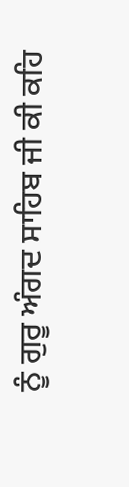ਨੂੰ ਗੁਰੂ ਅੰਗਦ ਸਾਹਿਬ ਜੀ ਕੀ ਕਹਿ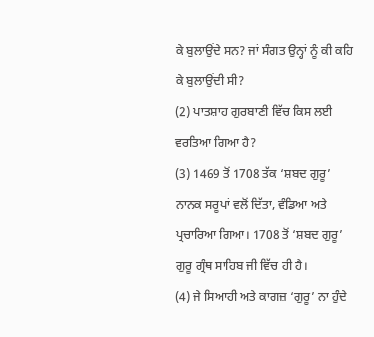ਕੇ ਬੁਲਾਉਂਦੇ ਸਨ? ਜਾਂ ਸੰਗਤ ਉਨ੍ਹਾਂ ਨੂੰ ਕੀ ਕਹਿ ਕੇ ਬੁਲਾਉਂਦੀ ਸੀ?
(2) ਪਾਤਸ਼ਾਹ ਗੁਰਬਾਣੀ ਵਿੱਚ ਕਿਸ ਲਈ ਵਰਤਿਆ ਗਿਆ ਹੈ?
(3) 1469 ਤੋਂ 1708 ਤੱਕ ‘ਸ਼ਬਦ ਗੁਰੂ’ ਨਾਨਕ ਸਰੂਪਾਂ ਵਲੋਂ ਦਿੱਤਾ, ਵੰਡਿਆ ਅਤੇ ਪ੍ਰਚਾਰਿਆ ਗਿਆ। 1708 ਤੋਂ ‘ਸ਼ਬਦ ਗੁਰੂ’ ਗੁਰੂ ਗ੍ਰੰਥ ਸਾਹਿਬ ਜੀ ਵਿੱਚ ਹੀ ਹੈ।
(4) ਜੇ ਸਿਆਹੀ ਅਤੇ ਕਾਗਜ਼ ‘ਗੁਰੂ’ ਨਾ ਹੁੰਦੇ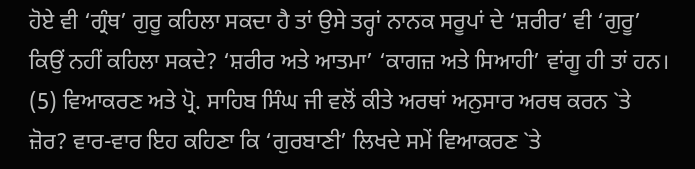ਹੋਏ ਵੀ ‘ਗ੍ਰੰਥ’ ਗੁਰੂ ਕਹਿਲਾ ਸਕਦਾ ਹੈ ਤਾਂ ਉਸੇ ਤਰ੍ਹਾਂ ਨਾਨਕ ਸਰੂਪਾਂ ਦੇ ‘ਸ਼ਰੀਰ’ ਵੀ ‘ਗੁਰੂ’ ਕਿਉਂ ਨਹੀਂ ਕਹਿਲਾ ਸਕਦੇ? ‘ਸ਼ਰੀਰ ਅਤੇ ਆਤਮਾ’ ‘ਕਾਗਜ਼ ਅਤੇ ਸਿਆਹੀ’ ਵਾਂਗੂ ਹੀ ਤਾਂ ਹਨ।
(5) ਵਿਆਕਰਣ ਅਤੇ ਪ੍ਰੋ. ਸਾਹਿਬ ਸਿੰਘ ਜੀ ਵਲੋਂ ਕੀਤੇ ਅਰਥਾਂ ਅਨੁਸਾਰ ਅਰਥ ਕਰਨ `ਤੇ ਜ਼ੋਰ? ਵਾਰ-ਵਾਰ ਇਹ ਕਹਿਣਾ ਕਿ ‘ਗੁਰਬਾਣੀ’ ਲਿਖਦੇ ਸਮੇਂ ਵਿਆਕਰਣ `ਤੇ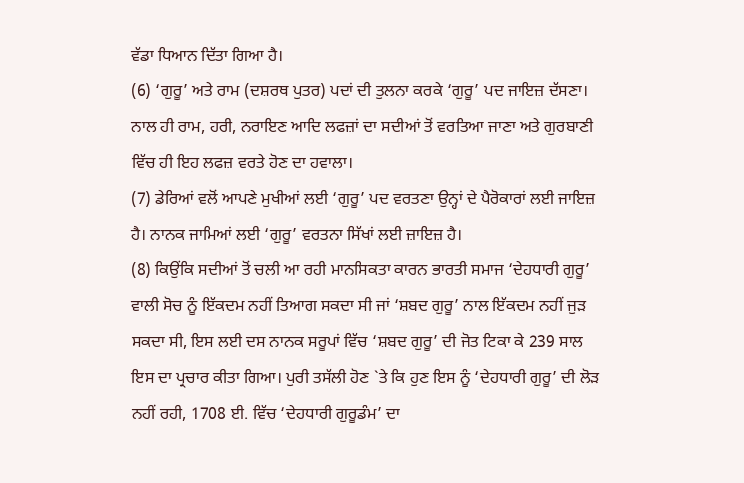ਵੱਡਾ ਧਿਆਨ ਦਿੱਤਾ ਗਿਆ ਹੈ।
(6) ‘ਗੁਰੂ’ ਅਤੇ ਰਾਮ (ਦਸ਼ਰਥ ਪੁਤਰ) ਪਦਾਂ ਦੀ ਤੁਲਨਾ ਕਰਕੇ ‘ਗੁਰੂ’ ਪਦ ਜਾਇਜ਼ ਦੱਸਣਾ। ਨਾਲ ਹੀ ਰਾਮ, ਹਰੀ, ਨਰਾਇਣ ਆਦਿ ਲਫਜ਼ਾਂ ਦਾ ਸਦੀਆਂ ਤੋਂ ਵਰਤਿਆ ਜਾਣਾ ਅਤੇ ਗੁਰਬਾਣੀ ਵਿੱਚ ਹੀ ਇਹ ਲਫਜ਼ ਵਰਤੇ ਹੋਣ ਦਾ ਹਵਾਲਾ।
(7) ਡੇਰਿਆਂ ਵਲੋਂ ਆਪਣੇ ਮੁਖੀਆਂ ਲਈ ‘ਗੁਰੂ’ ਪਦ ਵਰਤਣਾ ਉਨ੍ਹਾਂ ਦੇ ਪੈਰੋਕਾਰਾਂ ਲਈ ਜਾਇਜ਼ ਹੈ। ਨਾਨਕ ਜਾਮਿਆਂ ਲਈ ‘ਗੁਰੂ’ ਵਰਤਨਾ ਸਿੱਖਾਂ ਲਈ ਜ਼ਾਇਜ਼ ਹੈ।
(8) ਕਿਉਂਕਿ ਸਦੀਆਂ ਤੋਂ ਚਲੀ ਆ ਰਹੀ ਮਾਨਸਿਕਤਾ ਕਾਰਨ ਭਾਰਤੀ ਸਮਾਜ ‘ਦੇਹਧਾਰੀ ਗੁਰੂ’ ਵਾਲੀ ਸੋਚ ਨੂੰ ਇੱਕਦਮ ਨਹੀਂ ਤਿਆਗ ਸਕਦਾ ਸੀ ਜਾਂ ‘ਸ਼ਬਦ ਗੁਰੂ’ ਨਾਲ ਇੱਕਦਮ ਨਹੀਂ ਜੁੜ ਸਕਦਾ ਸੀ, ਇਸ ਲਈ ਦਸ ਨਾਨਕ ਸਰੂਪਾਂ ਵਿੱਚ ‘ਸ਼ਬਦ ਗੁਰੂ’ ਦੀ ਜੋਤ ਟਿਕਾ ਕੇ 239 ਸਾਲ ਇਸ ਦਾ ਪ੍ਰਚਾਰ ਕੀਤਾ ਗਿਆ। ਪੁਰੀ ਤਸੱਲੀ ਹੋਣ `ਤੇ ਕਿ ਹੁਣ ਇਸ ਨੂੰ ‘ਦੇਹਧਾਰੀ ਗੁਰੂ’ ਦੀ ਲੋੜ ਨਹੀਂ ਰਹੀ, 1708 ਈ. ਵਿੱਚ ‘ਦੇਹਧਾਰੀ ਗੁਰੂਡੰਮ’ ਦਾ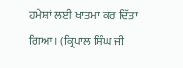ਹਮੇਸ਼ਾਂ ਲਈ ਖਾਤਮਾ ਕਰ ਦਿੱਤਾ ਗਿਆ। (ਕ੍ਰਿਪਾਲ ਸਿੰਘ ਜੀ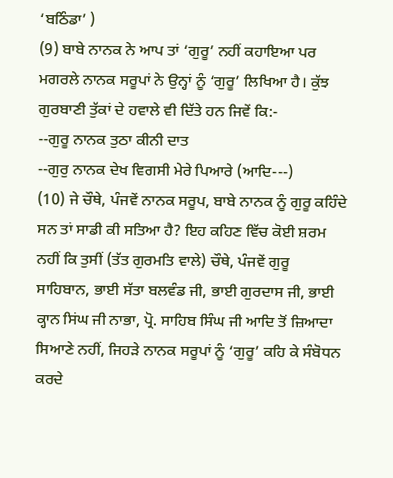‘ਬਠਿੰਡਾ’ )
(9) ਬਾਬੇ ਨਾਨਕ ਨੇ ਆਪ ਤਾਂ ‘ਗੁਰੂ’ ਨਹੀਂ ਕਹਾਇਆ ਪਰ ਮਗਰਲੇ ਨਾਨਕ ਸਰੂਪਾਂ ਨੇ ਉਨ੍ਹਾਂ ਨੂੰ ‘ਗੁਰੂ’ ਲਿਖਿਆ ਹੈ। ਕੁੱਝ ਗੁਰਬਾਣੀ ਤੁੱਕਾਂ ਦੇ ਹਵਾਲੇ ਵੀ ਦਿੱਤੇ ਹਨ ਜਿਵੇਂ ਕਿ:-
--ਗੁਰੂ ਨਾਨਕ ਤੁਠਾ ਕੀਨੀ ਦਾਤ
--ਗੁਰੁ ਨਾਨਕ ਦੇਖ ਵਿਗਸੀ ਮੇਰੇ ਪਿਆਰੇ (ਆਦਿ---)
(10) ਜੇ ਚੌਥੇ, ਪੰਜਵੇਂ ਨਾਨਕ ਸਰੂਪ, ਬਾਬੇ ਨਾਨਕ ਨੂੰ ਗੁਰੂ ਕਹਿੰਦੇ ਸਨ ਤਾਂ ਸਾਡੀ ਕੀ ਸਤਿਆ ਹੈ? ਇਹ ਕਹਿਣ ਵਿੱਚ ਕੋਈ ਸ਼ਰਮ ਨਹੀਂ ਕਿ ਤੁਸੀਂ (ਤੱਤ ਗੁਰਮਤਿ ਵਾਲੇ) ਚੌਥੇ, ਪੰਜਵੇਂ ਗੁਰੂ ਸਾਹਿਬਾਨ, ਭਾਈ ਸੱਤਾ ਬਲਵੰਡ ਜੀ, ਭਾਈ ਗੁਰਦਾਸ ਜੀ, ਭਾਈ ਕ੍ਹਾਨ ਸਿਂਘ ਜੀ ਨਾਭਾ, ਪ੍ਰੋ. ਸਾਹਿਬ ਸਿੰਘ ਜੀ ਆਦਿ ਤੋਂ ਜ਼ਿਆਦਾ ਸਿਆਣੇ ਨਹੀਂ, ਜਿਹੜੇ ਨਾਨਕ ਸਰੂਪਾਂ ਨੂੰ ‘ਗੁਰੂ’ ਕਹਿ ਕੇ ਸੰਬੋਧਨ ਕਰਦੇ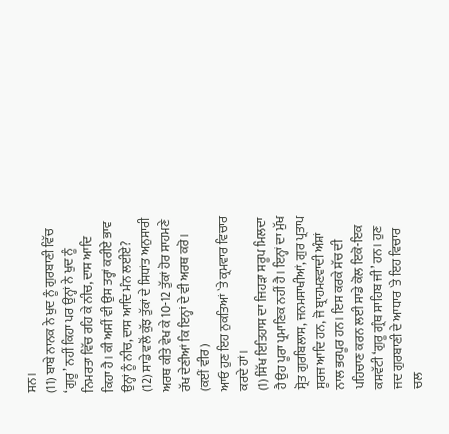ਸਨ।
(11) ਬਾਬੇ ਨਾਨਕ ਨੇ ਖੁਦ ਨੂੰ ਗੁਰਬਾਣੀ ਵਿੱਚ ‘ਗੁਰੂ’ ਨਹੀਂ ਕਿਹਾ ਪਰ ਉਨ੍ਹਾਂ ਨੇ ਖੁਦ ਨੂੰ ਨਿਮਰਤਾ ਵਿੱਚ ਰਹਿ ਕੇ ਨੀਚ, ਦਾਸ ਆਦਿ ਕਿਹਾ ਹੈ। ਕੀ ਅਸੀਂ ਵੀ ਉਸ ਤਰ੍ਹਾਂ ਕਰੀਏ ਭਾਵ ਉਨ੍ਹਾਂ ਨੂੰ ਨੀਚ, ਦਾਸ ਆਦਿ ਮੰਨ ਲਈਏ?
(12) ਸਾਡੇ ਵਲੋਂ ਕੁੱਝ ਤੁੱਕਾਂ ਦੇ ਸਿਧਾਂਤ ਅਨੁਸਾਰੀ ਅਰਥ ਕੀਤੇ ਵੇਖ ਕੇ 10-12 ਤੁੱਕਾਂ ਹੋਰ ਸਾਹਮਣੇ ਰੱਖ ਦੇਣੀਆਂ ਕਿ ਇਨ੍ਹਾਂ ਦੇ ਵੀ ਅਰਥ ਕਰੋ। (ਕਈਂ ਵੀਰ)
ਆਓ ਹੁਣ ਇਹ ਨੁਕਤਿਆਂ `ਤੇ ਕ੍ਰਮਵਾਰ ਵਿਚਾਰ ਕਰਦੇ ਹਾਂ।
(1) ਸਿੱਖ ਇਤਿਹਾਸ ਦਾ ਜਿਹੜਾ ਸਰੂਪ ਮਿਲਦਾ ਹੈ ਉਹ ਪੂਰਾ ਪ੍ਰਮਾਣਿਕ ਨਹੀਂ ਹੈ। ਇਨ੍ਹਾਂ ਦਾ ਮੁੱਖ ਸ੍ਰੋਤ ਗੁਰਬਿਲਾਸ, ਜਨਮਸਾਖੀਆਂ, ਗੁਰ ਪ੍ਰਤਾਪ ਸੂਰਜ ਆਦਿ ਹਨ, ਜੋ ਬ੍ਰਾਹਮਣਵਾਦੀ ਅੰਸ਼ਾਂ ਨਾਲ ਭਰਪੂਰ ਹਨ। ਇਸ ਕਰਕੇ ਸੱਚ ਦੀ ਪਹਿਚਾਣ ਕਰਨ ਲਈ ਸਾਡੇ ਕੋਲ ਇਕੋ-ਇਕ ਕਸਵੱਟੀ ‘ਗੁਰੂ ਗ੍ਰੰਥ ਸਾਹਿਬ ਜੀ’ ਹਨ। ਹੁਣ ਜਦ ਗੁਰਬਾਣੀ ਦੇ ਆਧਾਰ `ਤੇ ਇਹ ਵਿਚਾਰ ਚਲ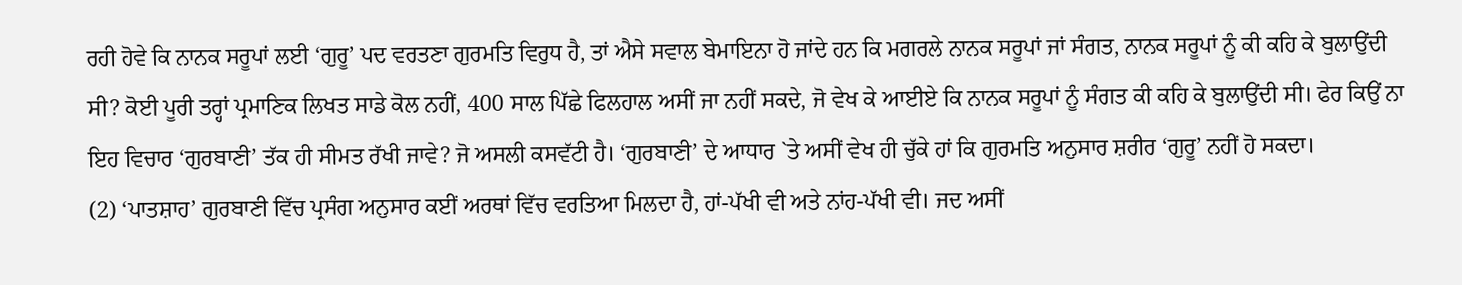ਰਹੀ ਹੋਵੇ ਕਿ ਨਾਨਕ ਸਰੂਪਾਂ ਲਈ ‘ਗੁਰੂ’ ਪਦ ਵਰਤਣਾ ਗੁਰਮਤਿ ਵਿਰੁਧ ਹੈ, ਤਾਂ ਐਸੇ ਸਵਾਲ ਬੇਮਾਇਨਾ ਹੋ ਜਾਂਦੇ ਹਨ ਕਿ ਮਗਰਲੇ ਨਾਨਕ ਸਰੂਪਾਂ ਜਾਂ ਸੰਗਤ, ਨਾਨਕ ਸਰੂਪਾਂ ਨੂੰ ਕੀ ਕਹਿ ਕੇ ਬੁਲਾਉਂਦੀ ਸੀ? ਕੋਈ ਪੂਰੀ ਤਰ੍ਹਾਂ ਪ੍ਰਮਾਣਿਕ ਲਿਖਤ ਸਾਡੇ ਕੋਲ ਨਹੀਂ, 400 ਸਾਲ ਪਿੱਛੇ ਫਿਲਹਾਲ ਅਸੀਂ ਜਾ ਨਹੀਂ ਸਕਦੇ, ਜੋ ਵੇਖ ਕੇ ਆਈਏ ਕਿ ਨਾਨਕ ਸਰੂਪਾਂ ਨੂੰ ਸੰਗਤ ਕੀ ਕਹਿ ਕੇ ਬੁਲਾਉਂਦੀ ਸੀ। ਫੇਰ ਕਿਉਂ ਨਾ ਇਹ ਵਿਚਾਰ ‘ਗੁਰਬਾਣੀ’ ਤੱਕ ਹੀ ਸੀਮਤ ਰੱਖੀ ਜਾਵੇ? ਜੋ ਅਸਲੀ ਕਸਵੱਟੀ ਹੈ। ‘ਗੁਰਬਾਣੀ’ ਦੇ ਆਧਾਰ `ਤੇ ਅਸੀਂ ਵੇਖ ਹੀ ਚੁੱਕੇ ਹਾਂ ਕਿ ਗੁਰਮਤਿ ਅਨੁਸਾਰ ਸ਼ਰੀਰ ‘ਗੁਰੂ’ ਨਹੀਂ ਹੋ ਸਕਦਾ।
(2) ‘ਪਾਤਸ਼ਾਹ’ ਗੁਰਬਾਣੀ ਵਿੱਚ ਪ੍ਰਸੰਗ ਅਨੁਸਾਰ ਕਈਂ ਅਰਥਾਂ ਵਿੱਚ ਵਰਤਿਆ ਮਿਲਦਾ ਹੈ, ਹਾਂ-ਪੱਖੀ ਵੀ ਅਤੇ ਨਾਂਹ-ਪੱਖੀ ਵੀ। ਜਦ ਅਸੀਂ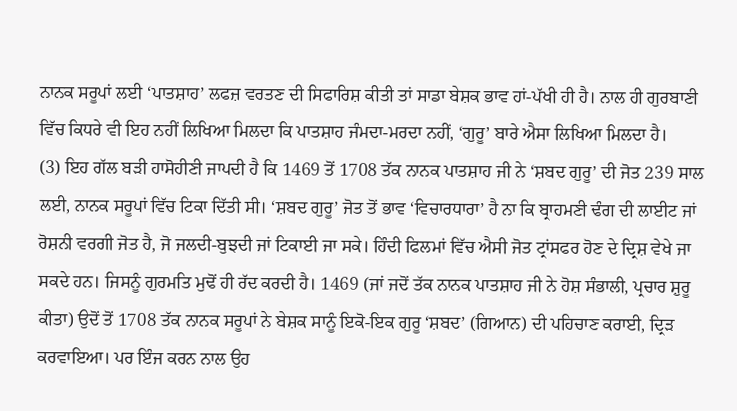ਨਾਨਕ ਸਰੂਪਾਂ ਲਈ ‘ਪਾਤਸ਼ਾਹ’ ਲਫਜ਼ ਵਰਤਣ ਦੀ ਸਿਫਾਰਿਸ਼ ਕੀਤੀ ਤਾਂ ਸਾਡਾ ਬੇਸ਼ਕ ਭਾਵ ਹਾਂ-ਪੱਖੀ ਹੀ ਹੈ। ਨਾਲ ਹੀ ਗੁਰਬਾਣੀ ਵਿੱਚ ਕਿਧਰੇ ਵੀ ਇਹ ਨਹੀਂ ਲਿਖਿਆ ਮਿਲਦਾ ਕਿ ਪਾਤਸ਼ਾਹ ਜੰਮਦਾ-ਮਰਦਾ ਨਹੀਂ, ‘ਗੁਰੂ’ ਬਾਰੇ ਐਸਾ ਲਿਖਿਆ ਮਿਲਦਾ ਹੈ।
(3) ਇਹ ਗੱਲ ਬੜੀ ਹਾਸੋਹੀਣੀ ਜਾਪਦੀ ਹੈ ਕਿ 1469 ਤੋਂ 1708 ਤੱਕ ਨਾਨਕ ਪਾਤਸ਼ਾਹ ਜੀ ਨੇ ‘ਸ਼ਬਦ ਗੁਰੂ’ ਦੀ ਜੋਤ 239 ਸਾਲ ਲਈ, ਨਾਨਕ ਸਰੂਪਾਂ ਵਿੱਚ ਟਿਕਾ ਦਿੱਤੀ ਸੀ। ‘ਸ਼ਬਦ ਗੁਰੂ’ ਜੋਤ ਤੋਂ ਭਾਵ ‘ਵਿਚਾਰਧਾਰਾ’ ਹੈ ਨਾ ਕਿ ਬ੍ਰਾਹਮਣੀ ਢੰਗ ਦੀ ਲਾਈਟ ਜਾਂ ਰੋਸ਼ਨੀ ਵਰਗੀ ਜੋਤ ਹੈ, ਜੋ ਜਲਦੀ-ਬੁਝਦੀ ਜਾਂ ਟਿਕਾਈ ਜਾ ਸਕੇ। ਹਿੰਦੀ ਫਿਲਮਾਂ ਵਿੱਚ ਐਸੀ ਜੋਤ ਟ੍ਰਾਂਸਫਰ ਹੋਣ ਦੇ ਦ੍ਰਿਸ਼ ਵੇਖੇ ਜਾ ਸਕਦੇ ਹਨ। ਜਿਸਨੂੰ ਗੁਰਮਤਿ ਮੁਢੋਂ ਹੀ ਰੱਦ ਕਰਦੀ ਹੈ। 1469 (ਜਾਂ ਜਦੋਂ ਤੱਕ ਨਾਨਕ ਪਾਤਸ਼ਾਹ ਜੀ ਨੇ ਹੋਸ਼ ਸੰਭਾਲੀ, ਪ੍ਰਚਾਰ ਸ਼ੁਰੂ ਕੀਤਾ) ਉਦੋਂ ਤੋਂ 1708 ਤੱਕ ਨਾਨਕ ਸਰੂਪਾਂ ਨੇ ਬੇਸ਼ਕ ਸਾਨੂੰ ਇਕੋ-ਇਕ ਗੁਰੂ ‘ਸ਼ਬਦ’ (ਗਿਆਨ) ਦੀ ਪਹਿਚਾਣ ਕਰਾਈ, ਦ੍ਰਿੜ ਕਰਵਾਇਆ। ਪਰ ਇੰਜ ਕਰਨ ਨਾਲ ਉਹ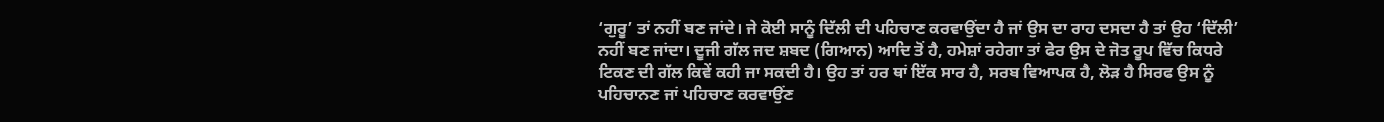‘ਗੁਰੂ’ ਤਾਂ ਨਹੀਂ ਬਣ ਜਾਂਦੇ। ਜੇ ਕੋਈ ਸਾਨੂੰ ਦਿੱਲੀ ਦੀ ਪਹਿਚਾਣ ਕਰਵਾਉਂਦਾ ਹੈ ਜਾਂ ਉਸ ਦਾ ਰਾਹ ਦਸਦਾ ਹੈ ਤਾਂ ਉਹ ‘ਦਿੱਲੀ’ ਨਹੀਂ ਬਣ ਜਾਂਦਾ। ਦੂਜੀ ਗੱਲ ਜਦ ਸ਼ਬਦ (ਗਿਆਨ) ਆਦਿ ਤੋਂ ਹੈ, ਹਮੇਸ਼ਾਂ ਰਹੇਗਾ ਤਾਂ ਫੇਰ ਉਸ ਦੇ ਜੋਤ ਰੂਪ ਵਿੱਚ ਕਿਧਰੇ ਟਿਕਣ ਦੀ ਗੱਲ ਕਿਵੇਂ ਕਹੀ ਜਾ ਸਕਦੀ ਹੈ। ਉਹ ਤਾਂ ਹਰ ਥਾਂ ਇੱਕ ਸਾਰ ਹੈ, ਸਰਬ ਵਿਆਪਕ ਹੈ, ਲੋੜ ਹੈ ਸਿਰਫ ਉਸ ਨੂੰ ਪਹਿਚਾਨਣ ਜਾਂ ਪਹਿਚਾਣ ਕਰਵਾਉਂਣ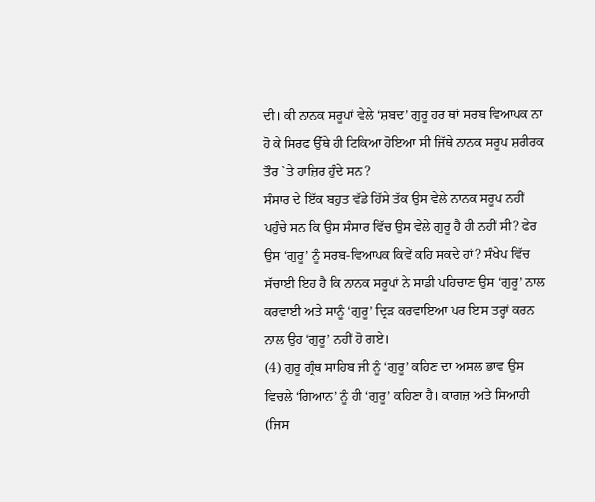ਦੀ। ਕੀ ਨਾਨਕ ਸਰੂਪਾਂ ਵੇਲੇ ‘ਸ਼ਬਦ’ ਗੁਰੂ ਹਰ ਥਾਂ ਸਰਬ ਵਿਆਪਕ ਨਾ ਹੋ ਕੇ ਸਿਰਫ ਉੱਥੇ ਹੀ ਟਿਕਿਆ ਹੋਇਆ ਸੀ ਜਿੱਥੇ ਨਾਨਕ ਸਰੂਪ ਸ਼ਰੀਰਕ ਤੌਰ `ਤੇ ਹਾਜ਼ਿਰ ਹੁੰਦੇ ਸਨ?
ਸੰਸਾਰ ਦੇ ਇੱਕ ਬਹੁਤ ਵੱਡੇ ਹਿੱਸੇ ਤੱਕ ਉਸ ਵੇਲੇ ਨਾਨਕ ਸਰੂਪ ਨਹੀਂ ਪਹੁੰਚੇ ਸਨ ਕਿ ਉਸ ਸੰਸਾਰ ਵਿੱਚ ਉਸ ਵੇਲੇ ਗੁਰੂ ਹੈ ਹੀ ਨਹੀਂ ਸੀ? ਫੇਰ ਉਸ ‘ਗੁਰੂ’ ਨੂੰ ਸਰਬ-ਵਿਆਪਕ ਕਿਵੇਂ ਕਹਿ ਸਕਦੇ ਹਾਂ? ਸੰਖੇਪ ਵਿੱਚ ਸੱਚਾਈ ਇਹ ਹੈ ਕਿ ਨਾਨਕ ਸਰੂਪਾਂ ਨੇ ਸਾਡੀ ਪਹਿਚਾਣ ਉਸ ‘ਗੁਰੂ’ ਨਾਲ ਕਰਵਾਈ ਅਤੇ ਸਾਨੂੰ ‘ਗੁਰੂ’ ਦ੍ਰਿੜ ਕਰਵਾਇਆ ਪਰ ਇਸ ਤਰ੍ਹਾਂ ਕਰਨ ਨਾਲ ਉਹ ‘ਗੁਰੂ’ ਨਹੀਂ ਹੋ ਗਏ।
(4) ਗੁਰੂ ਗ੍ਰੰਥ ਸਾਹਿਬ ਜੀ ਨੂੰ ‘ਗੁਰੂ’ ਕਹਿਣ ਦਾ ਅਸਲ ਭਾਵ ਉਸ ਵਿਚਲੇ ‘ਗਿਆਨ’ ਨੂੰ ਹੀ ‘ਗੁਰੂ’ ਕਹਿਣਾ ਹੈ। ਕਾਗਜ਼ ਅਤੇ ਸਿਆਹੀ (ਜਿਸ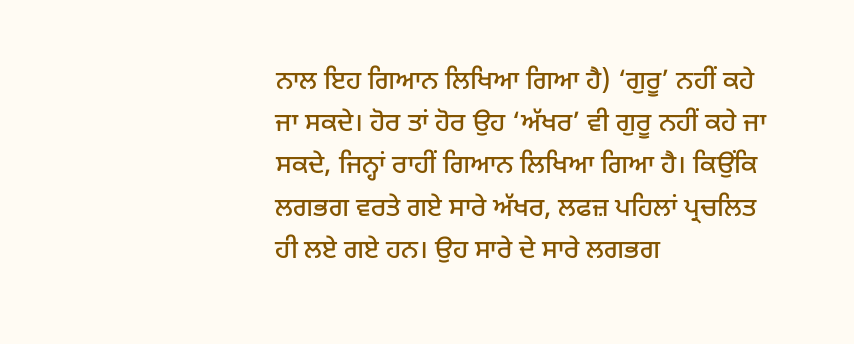ਨਾਲ ਇਹ ਗਿਆਨ ਲਿਖਿਆ ਗਿਆ ਹੈ) ‘ਗੁਰੂ’ ਨਹੀਂ ਕਹੇ ਜਾ ਸਕਦੇ। ਹੋਰ ਤਾਂ ਹੋਰ ਉਹ ‘ਅੱਖਰ’ ਵੀ ਗੁਰੂ ਨਹੀਂ ਕਹੇ ਜਾ ਸਕਦੇ, ਜਿਨ੍ਹਾਂ ਰਾਹੀਂ ਗਿਆਨ ਲਿਖਿਆ ਗਿਆ ਹੈ। ਕਿਉਂਕਿ ਲਗਭਗ ਵਰਤੇ ਗਏ ਸਾਰੇ ਅੱਖਰ, ਲਫਜ਼ ਪਹਿਲਾਂ ਪ੍ਰਚਲਿਤ ਹੀ ਲਏ ਗਏ ਹਨ। ਉਹ ਸਾਰੇ ਦੇ ਸਾਰੇ ਲਗਭਗ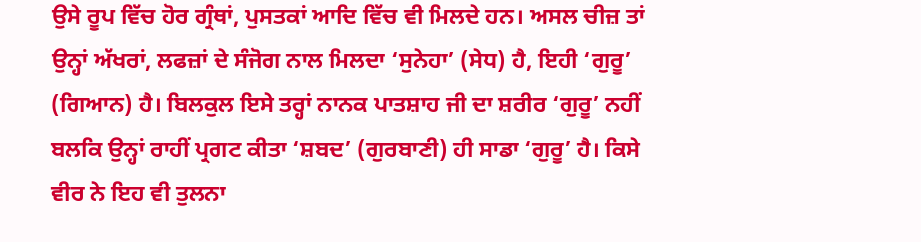ਉਸੇ ਰੂਪ ਵਿੱਚ ਹੋਰ ਗ੍ਰੰਥਾਂ, ਪੁਸਤਕਾਂ ਆਦਿ ਵਿੱਚ ਵੀ ਮਿਲਦੇ ਹਨ। ਅਸਲ ਚੀਜ਼ ਤਾਂ ਉਨ੍ਹਾਂ ਅੱਖਰਾਂ, ਲਫਜ਼ਾਂ ਦੇ ਸੰਜੋਗ ਨਾਲ ਮਿਲਦਾ ‘ਸੁਨੇਹਾ’ (ਸੇਧ) ਹੈ, ਇਹੀ ‘ਗੁਰੂ’ (ਗਿਆਨ) ਹੈ। ਬਿਲਕੁਲ ਇਸੇ ਤਰ੍ਹਾਂ ਨਾਨਕ ਪਾਤਸ਼ਾਹ ਜੀ ਦਾ ਸ਼ਰੀਰ ‘ਗੁਰੂ’ ਨਹੀਂ ਬਲਕਿ ਉਨ੍ਹਾਂ ਰਾਹੀਂ ਪ੍ਰਗਟ ਕੀਤਾ ‘ਸ਼ਬਦ’ (ਗੁਰਬਾਣੀ) ਹੀ ਸਾਡਾ ‘ਗੁਰੂ’ ਹੈ। ਕਿਸੇ ਵੀਰ ਨੇ ਇਹ ਵੀ ਤੁਲਨਾ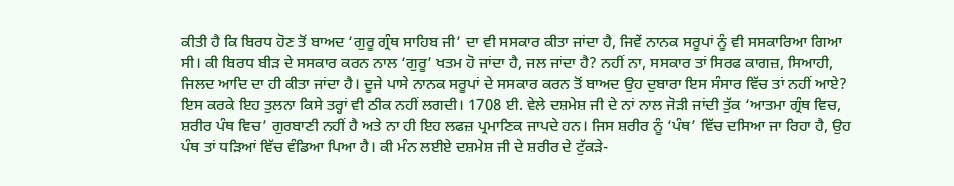ਕੀਤੀ ਹੈ ਕਿ ਬਿਰਧ ਹੋਣ ਤੋਂ ਬਾਅਦ ‘ਗੁਰੂ ਗ੍ਰੰਥ ਸਾਹਿਬ ਜੀ’ ਦਾ ਵੀ ਸਸਕਾਰ ਕੀਤਾ ਜਾਂਦਾ ਹੈ, ਜਿਵੇਂ ਨਾਨਕ ਸਰੂਪਾਂ ਨੂੰ ਵੀ ਸਸਕਾਰਿਆ ਗਿਆ ਸੀ। ਕੀ ਬਿਰਧ ਬੀੜ ਦੇ ਸਸਕਾਰ ਕਰਨ ਨਾਲ ‘ਗੁਰੂ’ ਖਤਮ ਹੋ ਜਾਂਦਾ ਹੈ, ਜਲ ਜਾਂਦਾ ਹੈ? ਨਹੀਂ ਨਾ, ਸਸਕਾਰ ਤਾਂ ਸਿਰਫ ਕਾਗਜ਼, ਸਿਆਹੀ, ਜਿਲਦ ਆਦਿ ਦਾ ਹੀ ਕੀਤਾ ਜਾਂਦਾ ਹੈ। ਦੂਜੇ ਪਾਸੇ ਨਾਨਕ ਸਰੂਪਾਂ ਦੇ ਸਸਕਾਰ ਕਰਨ ਤੋਂ ਬਾਅਦ ਉਹ ਦੁਬਾਰਾ ਇਸ ਸੰਸਾਰ ਵਿੱਚ ਤਾਂ ਨਹੀਂ ਆਏ? ਇਸ ਕਰਕੇ ਇਹ ਤੁਲਨਾ ਕਿਸੇ ਤਰ੍ਹਾਂ ਵੀ ਠੀਕ ਨਹੀਂ ਲਗਦੀ। 1708 ਈ. ਵੇਲੇ ਦਸ਼ਮੇਸ਼ ਜੀ ਦੇ ਨਾਂ ਨਾਲ ਜੋੜੀ ਜਾਂਦੀ ਤੁੱਕ ‘ਆਤਮਾ ਗ੍ਰੰਥ ਵਿਚ, ਸ਼ਰੀਰ ਪੰਥ ਵਿਚ’ ਗੁਰਬਾਣੀ ਨਹੀਂ ਹੈ ਅਤੇ ਨਾ ਹੀ ਇਹ ਲਫਜ਼ ਪ੍ਰਮਾਣਿਕ ਜਾਪਦੇ ਹਨ। ਜਿਸ ਸ਼ਰੀਰ ਨੂੰ ‘ਪੰਥ’ ਵਿੱਚ ਦਸਿਆ ਜਾ ਰਿਹਾ ਹੈ, ਉਹ ਪੰਥ ਤਾਂ ਧੜਿਆਂ ਵਿੱਚ ਵੰਡਿਆ ਪਿਆ ਹੈ। ਕੀ ਮੰਨ ਲਈਏ ਦਸ਼ਮੇਸ਼ ਜੀ ਦੇ ਸ਼ਰੀਰ ਦੇ ਟੁੱਕੜੇ-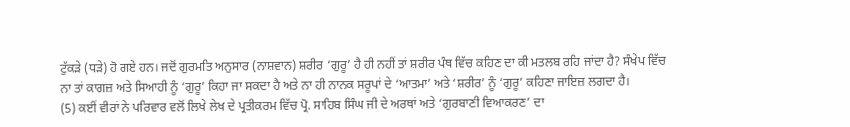ਟੁੱਕੜੇ (ਧੜੇ) ਹੋ ਗਏ ਹਨ। ਜਦੋਂ ਗੁਰਮਤਿ ਅਨੁਸਾਰ (ਨਾਸ਼ਵਾਨ) ਸ਼ਰੀਰ ‘ਗੁਰੂ’ ਹੈ ਹੀ ਨਹੀਂ ਤਾਂ ਸ਼ਰੀਰ ਪੰਥ ਵਿੱਚ ਕਹਿਣ ਦਾ ਕੀ ਮਤਲਬ ਰਹਿ ਜਾਂਦਾ ਹੈ? ਸੰਖੇਪ ਵਿੱਚ ਨਾ ਤਾਂ ਕਾਗਜ਼ ਅਤੇ ਸਿਆਹੀ ਨੂੰ ‘ਗੁਰੂ’ ਕਿਹਾ ਜਾ ਸਕਦਾ ਹੈ ਅਤੇ ਨਾ ਹੀ ਨਾਨਕ ਸਰੂਪਾਂ ਦੇ ‘ਆਤਮਾ’ ਅਤੇ ‘ਸ਼ਰੀਰ’ ਨੂੰ ‘ਗੁਰੂ’ ਕਹਿਣਾ ਜਾਇਜ਼ ਲਗਦਾ ਹੈ।
(5) ਕਈਂ ਵੀਰਾਂ ਨੇ ਪਰਿਵਾਰ ਵਲੋਂ ਲਿਖੇ ਲੇਖ ਦੇ ਪ੍ਰਤੀਕਰਮ ਵਿੱਚ ਪ੍ਰੋ. ਸਾਹਿਬ ਸਿੰਘ ਜੀ ਦੇ ਅਰਥਾਂ ਅਤੇ ‘ਗੁਰਬਾਣੀ ਵਿਆਕਰਣ’ ਦਾ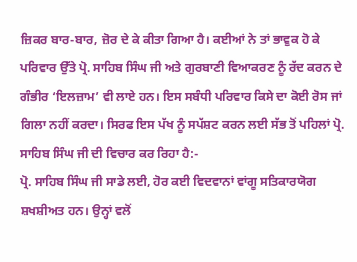ਜ਼ਿਕਰ ਬਾਰ-ਬਾਰ, ਜ਼ੋਰ ਦੇ ਕੇ ਕੀਤਾ ਗਿਆ ਹੈ। ਕਈਆਂ ਨੇ ਤਾਂ ਭਾਵੁਕ ਹੋ ਕੇ ਪਰਿਵਾਰ ਉੱਤੇ ਪ੍ਰੋ. ਸਾਹਿਬ ਸਿੰਘ ਜੀ ਅਤੇ ਗੁਰਬਾਣੀ ਵਿਆਕਰਣ ਨੂੰ ਰੱਦ ਕਰਨ ਦੇ ਗੰਭੀਰ ‘ਇਲਜ਼ਾਮ’ ਵੀ ਲਾਏ ਹਨ। ਇਸ ਸਬੰਧੀ ਪਰਿਵਾਰ ਕਿਸੇ ਦਾ ਕੋਈ ਰੋਸ ਜਾਂ ਗਿਲਾ ਨਹੀਂ ਕਰਦਾ। ਸਿਰਫ ਇਸ ਪੱਖ ਨੂੰ ਸਪੱਸ਼ਟ ਕਰਨ ਲਈ ਸੱਭ ਤੋਂ ਪਹਿਲਾਂ ਪ੍ਰੋ. ਸਾਹਿਬ ਸਿੰਘ ਜੀ ਦੀ ਵਿਚਾਰ ਕਰ ਰਿਹਾ ਹੈ:-
ਪ੍ਰੋ. ਸਾਹਿਬ ਸਿੰਘ ਜੀ ਸਾਡੇ ਲਈ, ਹੋਰ ਕਈ ਵਿਦਵਾਨਾਂ ਵਾਂਗੂ ਸਤਿਕਾਰਯੋਗ ਸ਼ਖਸ਼ੀਅਤ ਹਨ। ਉਨ੍ਹਾਂ ਵਲੋਂ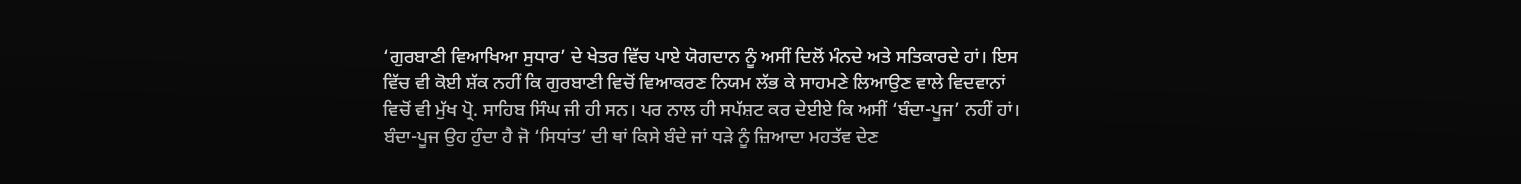‘ਗੁਰਬਾਣੀ ਵਿਆਖਿਆ ਸੁਧਾਰ’ ਦੇ ਖੇਤਰ ਵਿੱਚ ਪਾਏ ਯੋਗਦਾਨ ਨੂੰ ਅਸੀਂ ਦਿਲੋਂ ਮੰਨਦੇ ਅਤੇ ਸਤਿਕਾਰਦੇ ਹਾਂ। ਇਸ ਵਿੱਚ ਵੀ ਕੋਈ ਸ਼ੱਕ ਨਹੀਂ ਕਿ ਗੁਰਬਾਣੀ ਵਿਚੋਂ ਵਿਆਕਰਣ ਨਿਯਮ ਲੱਭ ਕੇ ਸਾਹਮਣੇ ਲਿਆਉਣ ਵਾਲੇ ਵਿਦਵਾਨਾਂ ਵਿਚੋਂ ਵੀ ਮੁੱਖ ਪ੍ਰੋ. ਸਾਹਿਬ ਸਿੰਘ ਜੀ ਹੀ ਸਨ। ਪਰ ਨਾਲ ਹੀ ਸਪੱਸ਼ਟ ਕਰ ਦੇਈਏ ਕਿ ਅਸੀਂ ‘ਬੰਦਾ-ਪੂਜ’ ਨਹੀਂ ਹਾਂ। ਬੰਦਾ-ਪੂਜ ਉਹ ਹੁੰਦਾ ਹੈ ਜੋ ‘ਸਿਧਾਂਤ’ ਦੀ ਥਾਂ ਕਿਸੇ ਬੰਦੇ ਜਾਂ ਧੜੇ ਨੂੰ ਜ਼ਿਆਦਾ ਮਹਤੱਵ ਦੇਣ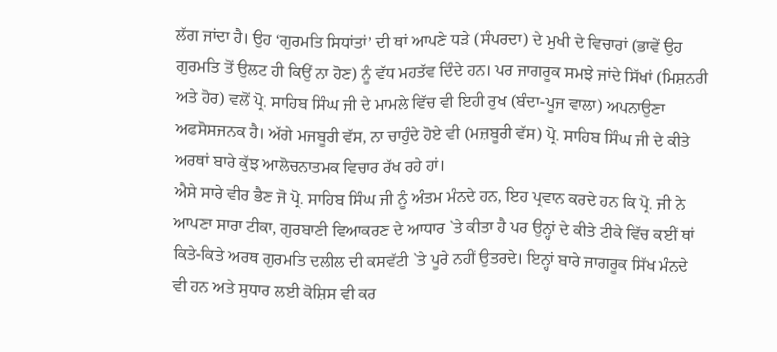ਲੱਗ ਜਾਂਦਾ ਹੈ। ਉਹ ‘ਗੁਰਮਤਿ ਸਿਧਾਂਤਾਂ’ ਦੀ ਥਾਂ ਆਪਣੇ ਧੜੇ (ਸੰਪਰਦਾ) ਦੇ ਮੁਖੀ ਦੇ ਵਿਚਾਰਾਂ (ਭਾਵੇਂ ਉਹ ਗੁਰਮਤਿ ਤੋਂ ਉਲਟ ਹੀ ਕਿਉਂ ਨਾ ਹੋਣ) ਨੂੰ ਵੱਧ ਮਹਤੱਵ ਦਿੰਦੇ ਹਨ। ਪਰ ਜਾਗਰੂਕ ਸਮਝੇ ਜਾਂਦੇ ਸਿੱਖਾਂ (ਮਿਸ਼ਨਰੀ ਅਤੇ ਹੋਰ) ਵਲੋਂ ਪ੍ਰੋ. ਸਾਹਿਬ ਸਿੰਘ ਜੀ ਦੇ ਮਾਮਲੇ ਵਿੱਚ ਵੀ ਇਹੀ ਰੁਖ (ਬੰਦਾ-ਪੂਜ ਵਾਲਾ) ਅਪਨਾਉਣਾ ਅਫਸੋਸਜਨਕ ਹੈ। ਅੱਗੇ ਮਜਬੂਰੀ ਵੱਸ, ਨਾ ਚਾਹੁੰਦੇ ਹੋਏ ਵੀ (ਮਜ਼ਬੂਰੀ ਵੱਸ) ਪ੍ਰੋ. ਸਾਹਿਬ ਸਿੰਘ ਜੀ ਦੇ ਕੀਤੇ ਅਰਥਾਂ ਬਾਰੇ ਕੁੱਝ ਆਲੋਚਨਾਤਮਕ ਵਿਚਾਰ ਰੱਖ ਰਹੇ ਹਾਂ।
ਐਸੇ ਸਾਰੇ ਵੀਰ ਭੈਣ ਜੋ ਪ੍ਰੋ. ਸਾਹਿਬ ਸਿੰਘ ਜੀ ਨੂੰ ਅੰਤਮ ਮੰਨਦੇ ਹਨ, ਇਹ ਪ੍ਰਵਾਨ ਕਰਦੇ ਹਨ ਕਿ ਪ੍ਰੋ. ਜੀ ਨੇ ਆਪਣਾ ਸਾਰਾ ਟੀਕਾ, ਗੁਰਬਾਣੀ ਵਿਆਕਰਣ ਦੇ ਆਧਾਰ `ਤੇ ਕੀਤਾ ਹੈ ਪਰ ਉਨ੍ਹਾਂ ਦੇ ਕੀਤੇ ਟੀਕੇ ਵਿੱਚ ਕਈਂ ਥਾਂ ਕਿਤੇ-ਕਿਤੇ ਅਰਥ ਗੁਰਮਤਿ ਦਲੀਲ ਦੀ ਕਸਵੱਟੀ `ਤੇ ਪੂਰੇ ਨਹੀਂ ਉਤਰਦੇ। ਇਨ੍ਹਾਂ ਬਾਰੇ ਜਾਗਰੂਕ ਸਿੱਖ ਮੰਨਦੇ ਵੀ ਹਨ ਅਤੇ ਸੁਧਾਰ ਲਈ ਕੋਸ਼ਿਸ ਵੀ ਕਰ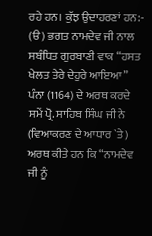ਰਹੇ ਹਨ। ਕੁੱਝ ਉਦਾਹਰਣਾਂ ਹਨ:-
(ੳ) ਭਗਤ ਨਾਮਦੇਵ ਜੀ ਨਾਲ ਸਬੰਧਿਤ ਗੁਰਬਾਣੀ ਵਾਕ “ਹਸਤ ਖੇਲਤ ਤੇਰੇ ਦੇਹੁਰੇ ਆਇਆ” ਪੰਨਾ (1164) ਦੇ ਅਰਥ ਕਰਦੇ ਸਮੇਂ ਪ੍ਰੋ. ਸਾਹਿਬ ਸਿੰਘ ਜੀ ਨੇ (ਵਿਆਕਰਣ ਦੇ ਆਧਾਰ `ਤੇ) ਅਰਥ ਕੀਤੇ ਹਨ ਕਿ “ਨਾਮਦੇਵ ਜੀ ਨੂੰ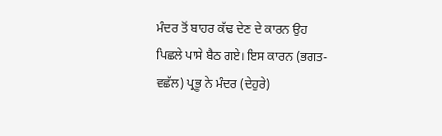ਮੰਦਰ ਤੋਂ ਬਾਹਰ ਕੱਢ ਦੇਣ ਦੇ ਕਾਰਨ ਉਹ ਪਿਛਲੇ ਪਾਸੇ ਬੈਠ ਗਏ। ਇਸ ਕਾਰਨ (ਭਗਤ-ਵਛੱਲ) ਪ੍ਰਭੂ ਨੇ ਮੰਦਰ (ਦੇਹੁਰੇ)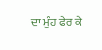ਦਾ ਮੁੰਹ ਫੇਰ ਕੇ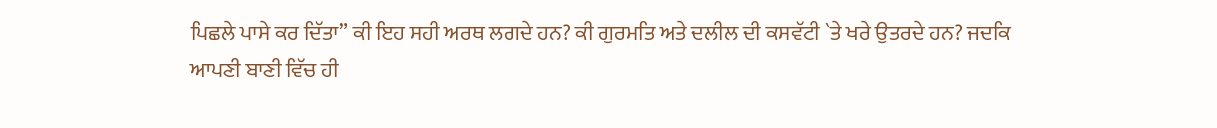ਪਿਛਲੇ ਪਾਸੇ ਕਰ ਦਿੱਤਾ” ਕੀ ਇਹ ਸਹੀ ਅਰਥ ਲਗਦੇ ਹਨ? ਕੀ ਗੁਰਮਤਿ ਅਤੇ ਦਲੀਲ ਦੀ ਕਸਵੱਟੀ `ਤੇ ਖਰੇ ਉਤਰਦੇ ਹਨ? ਜਦਕਿ ਆਪਣੀ ਬਾਣੀ ਵਿੱਚ ਹੀ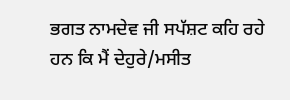ਭਗਤ ਨਾਮਦੇਵ ਜੀ ਸਪੱਸ਼ਟ ਕਹਿ ਰਹੇ ਹਨ ਕਿ ਮੈਂ ਦੇਹੁਰੇ/ਮਸੀਤ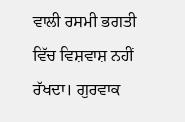ਵਾਲੀ ਰਸਮੀ ਭਗਤੀ ਵਿੱਚ ਵਿਸ਼ਵਾਸ਼ ਨਹੀਂ ਰੱਖਦਾ। ਗੁਰਵਾਕ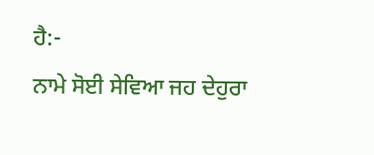ਹੈ:-
ਨਾਮੇ ਸੋਈ ਸੇਵਿਆ ਜਹ ਦੇਹੁਰਾ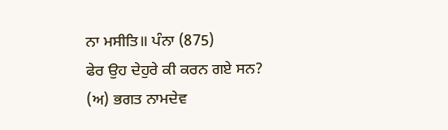ਨਾ ਮਸੀਤਿ॥ ਪੰਨਾ (875)
ਫੇਰ ਉਹ ਦੇਹੁਰੇ ਕੀ ਕਰਨ ਗਏ ਸਨ?
(ਅ) ਭਗਤ ਨਾਮਦੇਵ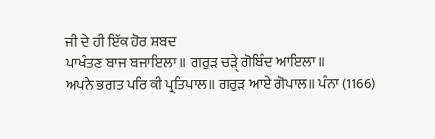ਜੀ ਦੇ ਹੀ ਇੱਕ ਹੋਰ ਸ਼ਬਦ
ਪਾਖੰਤਣ ਬਾਜ ਬਜਾਇਲਾ॥ ਗਰੁੜ ਚੜੑੇ ਗੋਬਿੰਦ ਆਇਲਾ॥
ਅਪਨੇ ਭਗਤ ਪਰਿ ਕੀ ਪ੍ਰਤਿਪਾਲ॥ ਗਰੁੜ ਆਏ ਗੋਪਾਲ॥ ਪੰਨਾ (1166)